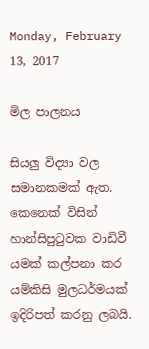Monday, February 13, 2017

මිල පාලනය

සියලු විද්‍යා වල සමානකමක් ඇත. කෙනෙක් විසින් හාන්සිපුටුවක වාඩිවී යමක් කල්පනා කර යම්කිසි මුලධර්මයක් ඉදිරිපත් කරනු ලබයි.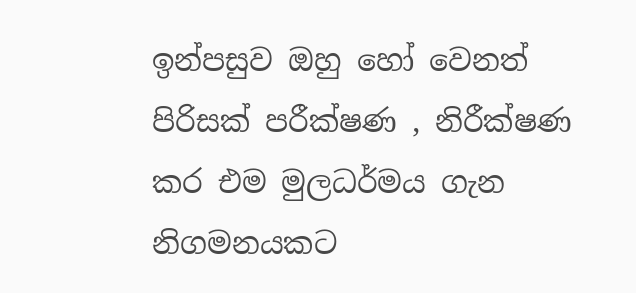ඉන්පසුව ඔහු හෝ වෙනත් පිරිසක් පරීක්ෂණ , නිරීක්ෂණ කර එම මුලධර්මය ගැන නිගමනයකට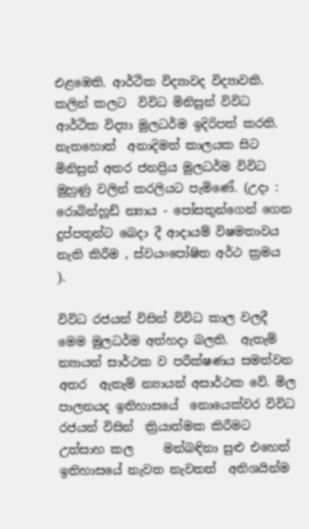එළඹෙති. ආර්ථික විද්‍යාවද විද්‍යාවකි. කලින් කලට  විවිධ මිනිසුන් විවිධ ආර්ථික විද්‍යා මුලධර්ම ඉදිරිපත් කරති. නැතහොත්  අනාදිමත් කාලයක සිට මිනිසුන් අතර ජනප්‍රිය මුලධර්ම විවිධ මුහුණු වලින් කරලියට පැමිණේ. (උදා : රොබින්හූඩ් න්‍යාය - පෝසතුන්ගෙන් ගෙන දුප්පතුන්ට බෙදා දී ආදායම් විෂමතාවය නැති කිරීම , ස්වයංපෝෂිත අර්ථ ක්‍රමය  ).

විවිධ රජයන් විසින් විවිධ කාල වලදී මෙම මුලධර්ම අත්හදා බලති.  ඇතැම් න්‍යායන් සාර්ථක ව පරීක්ෂණය සමත්වන අතර  ඇතැම් න්‍යායන් අසාර්ථක වේ. මිල පාලනයද ඉතිහාසයේ  නොයෙක්වර විවිධ රජයන් විසින්  ක්‍රියාත්මක කිරීමට උත්සාහ කල     මන්බඳිනා සුළු එහෙත් ඉතිහාසයේ නැවත නැවතත්  අතිශයින්ම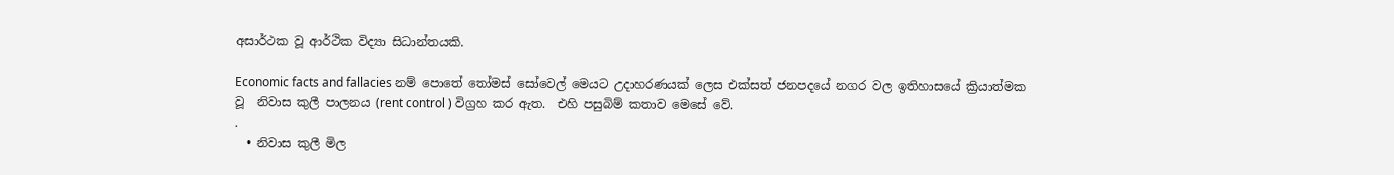අසාර්ථක වූ ආර්ථික විද්‍යා සිධාන්තයකි.

Economic facts and fallacies නම් පොතේ තෝමස් සෝවෙල් මෙයට උදාහරණයක් ලෙස එක්සත් ජනපදයේ නගර වල ඉතිහාසයේ ක්‍රියාත්මක වූ  නිවාස කුලී පාලනය (rent control ) විග්‍රහ කර ඇත.  එහි පසුබිම් කතාව මෙසේ වේ.
.
  • නිවාස කුලී මිල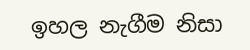ඉහල නැගීම නිසා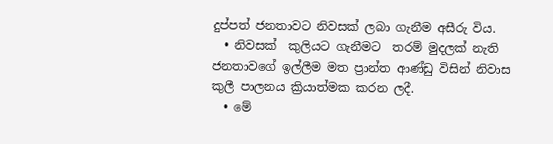දුප්පත් ජනතාවට නිවසක් ලබා ගැනීම අසීරු විය.
  • නිවසක්  කුලියට ගැනීමට  තරම් මුදලක් නැති ජනතාවගේ ඉල්ලීම මත ප්‍රාන්ත ආණ්ඩු විසින් නිවාස කුලී පාලනය ක්‍රියාත්මක කරන ලදී.
  • මේ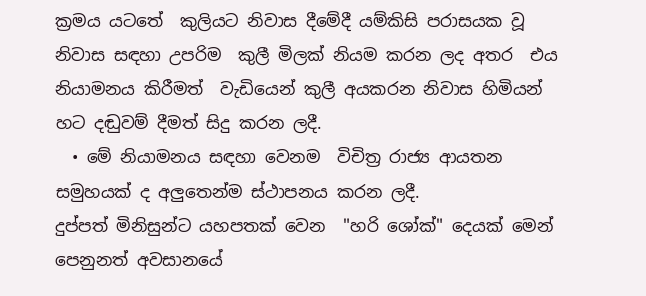ක්‍රමය යටතේ  කුලියට නිවාස දීමේදී යම්කිසි පරාසයක වූ නිවාස සඳහා උපරිම  කුලී මිලක් නියම කරන ලද අතර  එය නියාමනය කිරීමත්  වැඩියෙන් කුලී අයකරන නිවාස හිමියන්  හට දඬුවම් දීමත් සිදු කරන ලදී.
  • මේ නියාමනය සඳහා වෙනම  විචිත්‍ර රාජ්‍ය ආයතන සමුහයක් ද අලුතෙන්ම ස්ථාපනය කරන ලදී.
දුප්පත් මිනිසුන්ට යහපතක් වෙන  "හරි ශෝක්" දෙයක් මෙන් පෙනුනත් අවසානයේ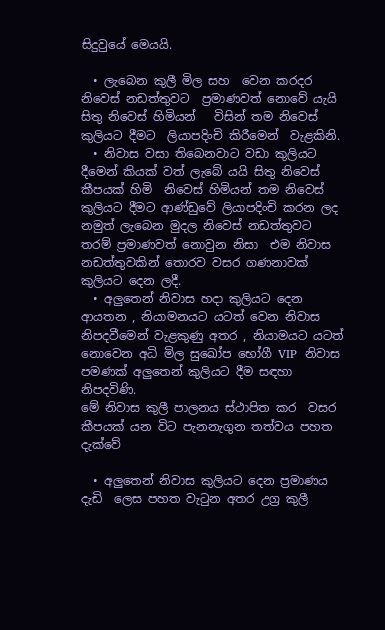සිදුවුයේ මෙයයි.

  • ලැබෙන කුලී මිල සහ  වෙන කරදර නිවෙස් නඩත්තුවට  ප්‍රමාණවත් නොවේ යැයි සිතු නිවෙස් හිමියන්   විසින් තම නිවෙස්  කුලියට දීමට  ලියාපදිංචි කිරීමෙන්  වැළකිනි.
  • නිවාස වසා තිබෙනවාට වඩා කුලියට දීමෙන් කියක් වත් ලැබේ යයි සිතු නිවෙස් කීපයක් හිමි  නිවෙස් හිමියන් තම නිවෙස් කුලියට දීමට ආණ්ඩුවේ ලියාපදිංචි කරන ලද  නමුත් ලැබෙන මුදල නිවෙස් නඩත්තුවට  තරම් ප්‍රමාණවත් නොවුන නිසා  එම නිවාස නඩත්තුවකින් තොරව වසර ගණනාවක් කුලියට දෙන ලදී.
  • අලුතෙන් නිවාස හදා කුලියට දෙන ආයතන , නියාමනයට යටත් වෙන නිවාස නිපදවීමෙන් වැළකුණු අතර , නියාමයට යටත්  නොවෙන අධි මිල සුඛෝප භෝගී VIP  නිවාස පමණක් අලුතෙන් කුලියට දීම සඳහා  නිපදවිණි.
මේ නිවාස කුලී පාලනය ස්ථාපිත කර  වසර කීපයක් යන විට පැනනැගුන තත්වය පහත දැක්වේ

  • අලුතෙන් නිවාස කුලියට දෙන ප්‍රමාණය  දැඩි  ලෙස පහත වැටුන අතර උග්‍ර කුලී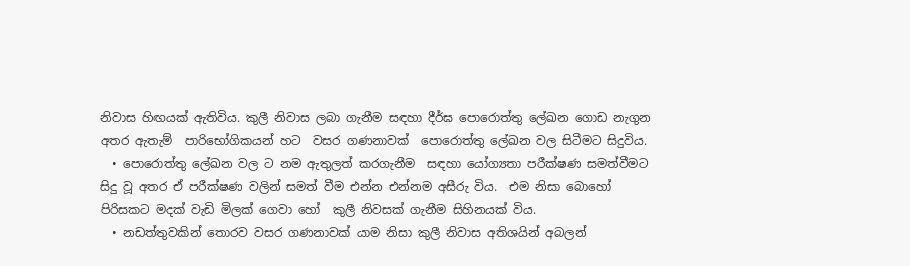නිවාස හිඟයක් ඇතිවිය. කුලී නිවාස ලබා ගැනීම සඳහා දීර්ඝ පොරොත්තු ලේඛන ගොඩ නැගුන අතර ඇතැම්  පාරිභෝගිකයන් හට  වසර ගණනාවක්  පොරොත්තු ලේඛන වල සිටීමට සිදුවිය.
  • පොරොත්තු ලේඛන වල ට නම ඇතුලත් කරගැනීම  සඳහා යෝග්‍යතා පරීක්ෂණ සමත්වීමට සිදු වූ අතර ඒ පරීක්ෂණ වලින් සමත් වීම එන්න එන්නම අසීරු විය.  එම නිසා බොහෝ පිරිසකට මදක් වැඩි මිලක් ගෙවා හෝ  කුලී නිවසක් ගැනීම සිහිනයක් විය.
  • නඩත්තුවකින් තොරව වසර ගණනාවක් යාම නිසා කුලී නිවාස අතිශයින් අබලන්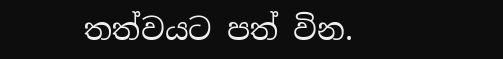තත්වයට පත් වින.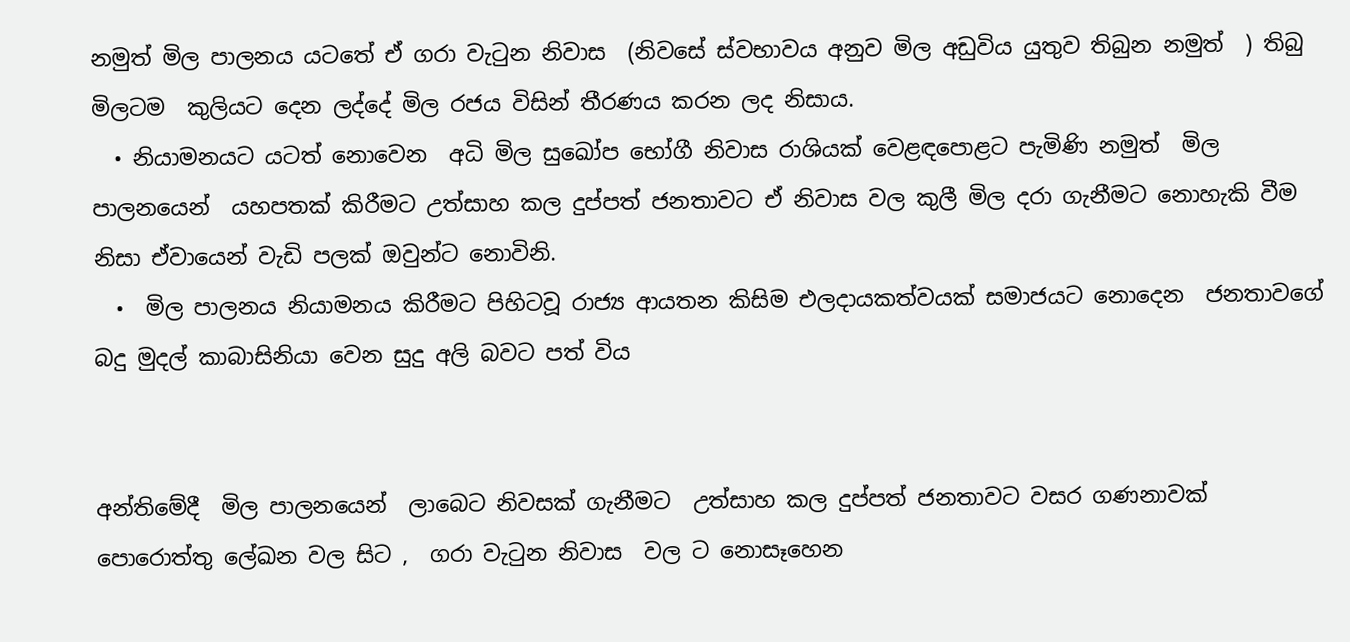නමුත් මිල පාලනය යටතේ ඒ ගරා වැටුන නිවාස  (නිවසේ ස්වභාවය අනුව මිල අඩුවිය යුතුව තිබුන නමුත්  ) තිබු මිලටම  කුලියට දෙන ලද්දේ මිල රජය විසින් තීරණය කරන ලද නිසාය.
  • නියාමනයට යටත් නොවෙන  අධි මිල සුඛෝප භෝගී නිවාස රාශියක් වෙළඳපොළට පැමිණි නමුත්  මිල පාලනයෙන්  යහපතක් කිරීමට උත්සාහ කල දුප්පත් ජනතාවට ඒ නිවාස වල කුලී මිල දරා ගැනීමට නොහැකි වීම නිසා ඒවායෙන් වැඩි පලක් ඔවුන්ට නොවිනි.
  •  මිල පාලනය නියාමනය කිරීමට පිහිටවූ රාජ්‍ය ආයතන කිසිම එලදායකත්වයක් සමාජයට නොදෙන  ජනතාවගේ බදු මුදල් කාබාසිනියා වෙන සුදු අලි බවට පත් විය


අන්තිමේදී  මිල පාලනයෙන්  ලාබෙට නිවසක් ගැනීමට  උත්සාහ කල දුප්පත් ජනතාවට වසර ගණනාවක්  පොරොත්තු ලේඛන වල සිට ,  ගරා වැටුන නිවාස  වල ට නොසෑහෙන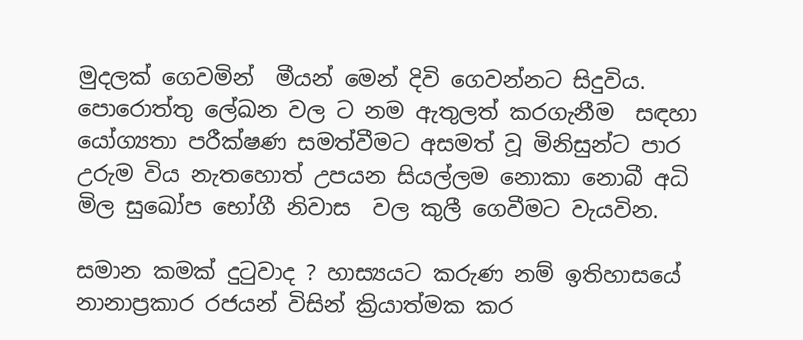මුදලක් ගෙවමින්  මීයන් මෙන් දිවි ගෙවන්නට සිදුවිය. පොරොත්තු ලේඛන වල ට නම ඇතුලත් කරගැනීම  සඳහා යෝග්‍යතා පරීක්ෂණ සමත්වීමට අසමත් වූ මිනිසුන්ට පාර උරුම විය නැතහොත් උපයන සියල්ලම නොකා නොබී අධි මිල සුඛෝප භෝගී නිවාස  වල කුලී ගෙවීමට වැයවින.

සමාන කමක් දුටුවාද ? හාස්‍යයට කරුණ නම් ඉතිහාසයේ  නානාප්‍රකාර රජයන් විසින් ක්‍රියාත්මක කර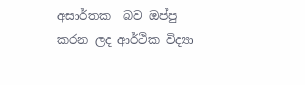අසාර්තක  බව ඔප්පු කරන ලද ආර්ථික විද්‍යා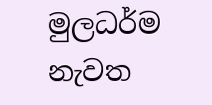මුලධර්ම නැවත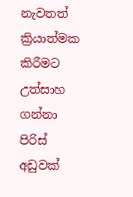නැවතත් ක්‍රියාත්මක කිරීමට උත්සාහ ගන්නා පිරිස් අඩුවක්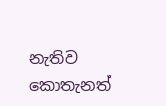නැතිව කොතැනත්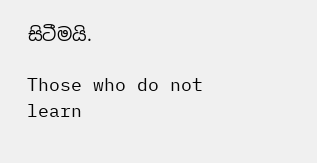සිටීමයි.

Those who do not learn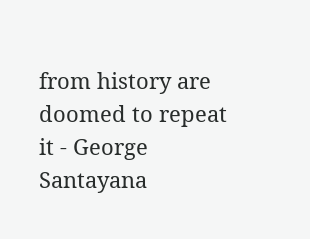from history are doomed to repeat it - George Santayana